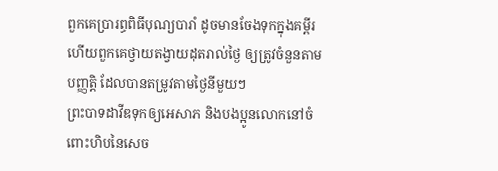ពួកគេប្រារព្ធពិធីបុណ្យបារាំ ដូចមានចែងទុកក្នុងគម្ពីរ ហើយពួកគេថ្វាយតង្វាយដុតរាល់ថ្ងៃ ឲ្យត្រូវចំនួនតាមបញ្ញត្តិ ដែលបានតម្រូវតាមថ្ងៃនីមួយៗ
ព្រះបាទដាវីឌទុកឲ្យអេសាភ និងបងប្អូនលោកនៅចំពោះហិបនៃសេច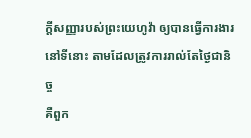ក្ដីសញ្ញារបស់ព្រះយេហូវ៉ា ឲ្យបានធ្វើការងារនៅទីនោះ តាមដែលត្រូវការរាល់តែថ្ងៃជានិច្ច
គឺពួក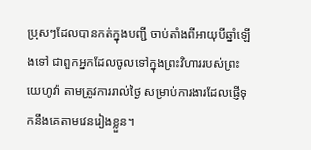ប្រុសៗដែលបានកត់ក្នុងបញ្ជី ចាប់តាំងពីអាយុបីឆ្នាំឡើងទៅ ជាពួកអ្នកដែលចូលទៅក្នុងព្រះវិហាររបស់ព្រះយេហូវ៉ា តាមត្រូវការរាល់ថ្ងៃ សម្រាប់ការងារដែលផ្ញើទុកនឹងគេតាមវេនរៀងខ្លួន។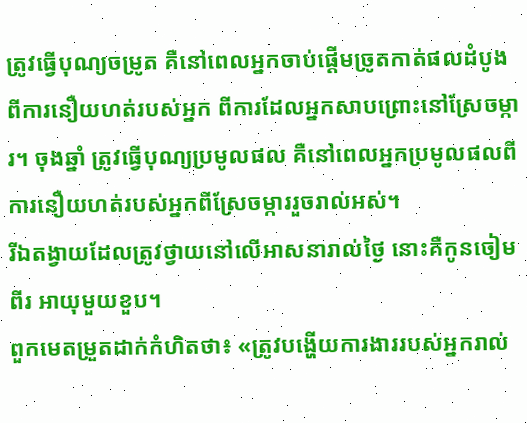ត្រូវធ្វើបុណ្យចម្រូត គឺនៅពេលអ្នកចាប់ផ្ដើមច្រូតកាត់ផលដំបូងពីការនឿយហត់របស់អ្នក ពីការដែលអ្នកសាបព្រោះនៅស្រែចម្ការ។ ចុងឆ្នាំ ត្រូវធ្វើបុណ្យប្រមូលផល គឺនៅពេលអ្នកប្រមូលផលពីការនឿយហត់របស់អ្នកពីស្រែចម្ការរួចរាល់អស់។
រីឯតង្វាយដែលត្រូវថ្វាយនៅលើអាសនារាល់ថ្ងៃ នោះគឺកូនចៀមពីរ អាយុមួយខួប។
ពួកមេតម្រួតដាក់កំហិតថា៖ «ត្រូវបង្ហើយការងាររបស់អ្នករាល់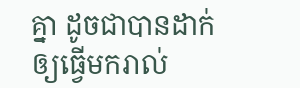គ្នា ដូចជាបានដាក់ឲ្យធ្វើមករាល់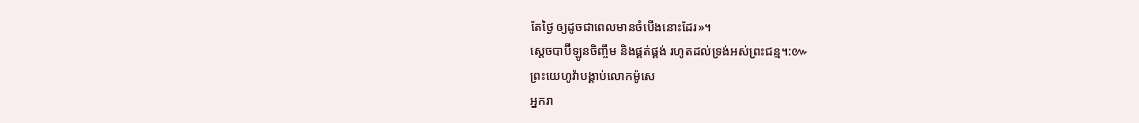តែថ្ងៃ ឲ្យដូចជាពេលមានចំបើងនោះដែរ»។
ស្តេចបាប៊ីឡូនចិញ្ចឹម និងផ្គត់ផ្គង់ រហូតដល់ទ្រង់អស់ព្រះជន្ម។:៚
ព្រះយេហូវ៉ាបង្គាប់លោកម៉ូសេ
អ្នករា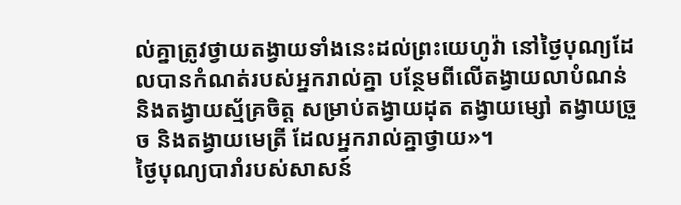ល់គ្នាត្រូវថ្វាយតង្វាយទាំងនេះដល់ព្រះយេហូវ៉ា នៅថ្ងៃបុណ្យដែលបានកំណត់របស់អ្នករាល់គ្នា បន្ថែមពីលើតង្វាយលាបំណន់ និងតង្វាយស្ម័គ្រចិត្ត សម្រាប់តង្វាយដុត តង្វាយម្សៅ តង្វាយច្រួច និងតង្វាយមេត្រី ដែលអ្នករាល់គ្នាថ្វាយ»។
ថ្ងៃបុណ្យបារាំរបស់សាសន៍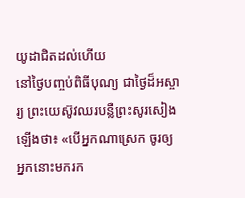យូដាជិតដល់ហើយ
នៅថ្ងៃបញ្ចប់ពិធីបុណ្យ ជាថ្ងៃដ៏អស្ចារ្យ ព្រះយេស៊ូវឈរបន្លឺព្រះសូរសៀងឡើងថា៖ «បើអ្នកណាស្រេក ចូរឲ្យអ្នកនោះមករក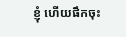ខ្ញុំ ហើយផឹកចុះ